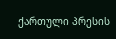ქართული პრესის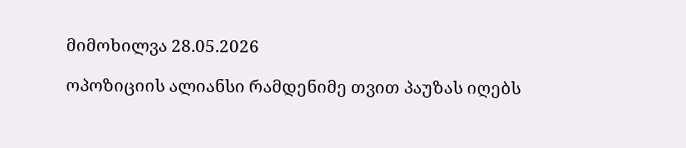მიმოხილვა 28.05.2026

ოპოზიციის ალიანსი რამდენიმე თვით პაუზას იღებს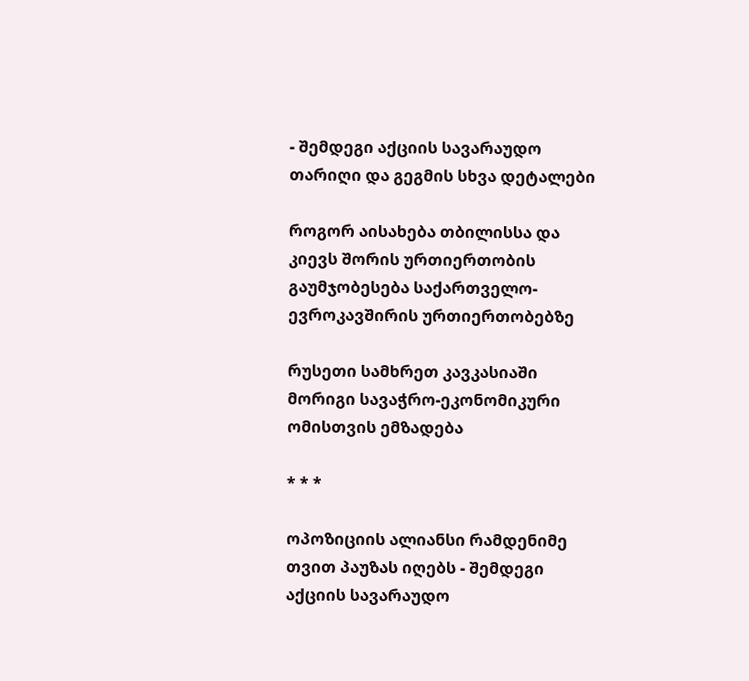- შემდეგი აქციის სავარაუდო თარიღი და გეგმის სხვა დეტალები

როგორ აისახება თბილისსა და კიევს შორის ურთიერთობის გაუმჯობესება საქართველო-ევროკავშირის ურთიერთობებზე

რუსეთი სამხრეთ კავკასიაში მორიგი სავაჭრო-ეკონომიკური ომისთვის ემზადება

* * *

ოპოზიციის ალიანსი რამდენიმე თვით პაუზას იღებს - შემდეგი აქციის სავარაუდო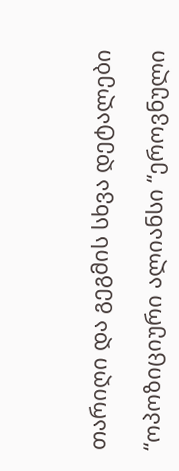თარიღი და გეგმის სხვა დეტალები

“ოპოზიციური ალიანსი “ეროვნული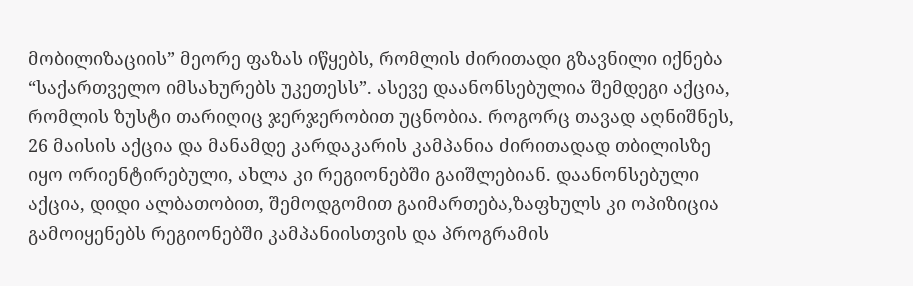მობილიზაციის” მეორე ფაზას იწყებს, რომლის ძირითადი გზავნილი იქნება “საქართველო იმსახურებს უკეთესს”. ასევე დაანონსებულია შემდეგი აქცია, რომლის ზუსტი თარიღიც ჯერჯერობით უცნობია. როგორც თავად აღნიშნეს, 26 მაისის აქცია და მანამდე კარდაკარის კამპანია ძირითადად თბილისზე იყო ორიენტირებული, ახლა კი რეგიონებში გაიშლებიან. დაანონსებული აქცია, დიდი ალბათობით, შემოდგომით გაიმართება,ზაფხულს კი ოპიზიცია გამოიყენებს რეგიონებში კამპანიისთვის და პროგრამის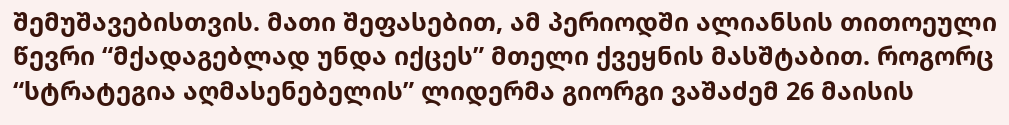შემუშავებისთვის. მათი შეფასებით, ამ პერიოდში ალიანსის თითოეული წევრი “მქადაგებლად უნდა იქცეს” მთელი ქვეყნის მასშტაბით. როგორც “სტრატეგია აღმასენებელის” ლიდერმა გიორგი ვაშაძემ 26 მაისის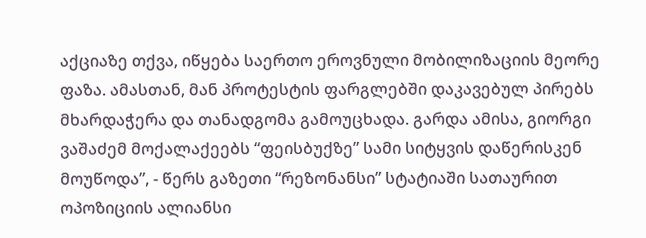აქციაზე თქვა, იწყება საერთო ეროვნული მობილიზაციის მეორე ფაზა. ამასთან, მან პროტესტის ფარგლებში დაკავებულ პირებს მხარდაჭერა და თანადგომა გამოუცხადა. გარდა ამისა, გიორგი ვაშაძემ მოქალაქეებს “ფეისბუქზე” სამი სიტყვის დაწერისკენ მოუწოდა”, - წერს გაზეთი “რეზონანსი” სტატიაში სათაურით ოპოზიციის ალიანსი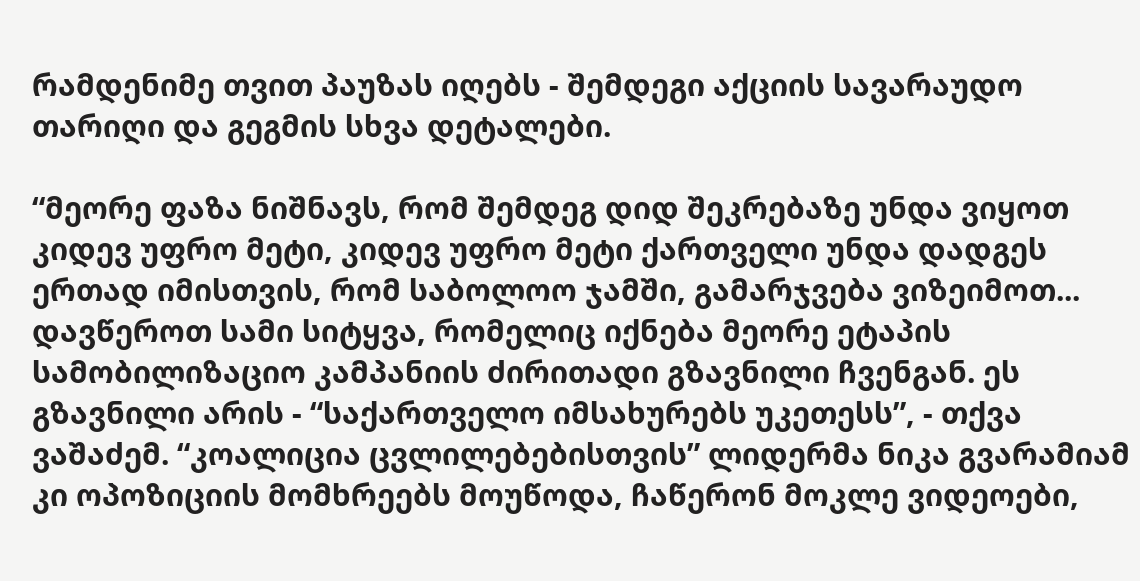რამდენიმე თვით პაუზას იღებს - შემდეგი აქციის სავარაუდო თარიღი და გეგმის სხვა დეტალები.

“მეორე ფაზა ნიშნავს, რომ შემდეგ დიდ შეკრებაზე უნდა ვიყოთ კიდევ უფრო მეტი, კიდევ უფრო მეტი ქართველი უნდა დადგეს ერთად იმისთვის, რომ საბოლოო ჯამში, გამარჯვება ვიზეიმოთ... დავწეროთ სამი სიტყვა, რომელიც იქნება მეორე ეტაპის სამობილიზაციო კამპანიის ძირითადი გზავნილი ჩვენგან. ეს გზავნილი არის - “საქართველო იმსახურებს უკეთესს”, - თქვა ვაშაძემ. “კოალიცია ცვლილებებისთვის” ლიდერმა ნიკა გვარამიამ კი ოპოზიციის მომხრეებს მოუწოდა, ჩაწერონ მოკლე ვიდეოები,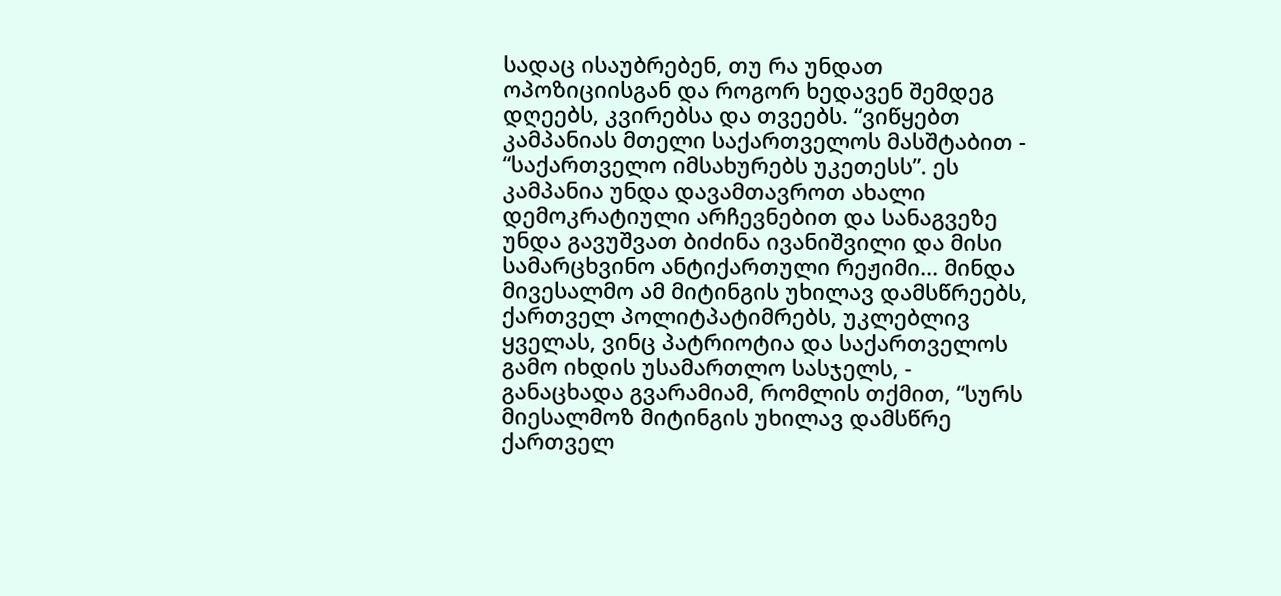სადაც ისაუბრებენ, თუ რა უნდათ ოპოზიციისგან და როგორ ხედავენ შემდეგ დღეებს, კვირებსა და თვეებს. “ვიწყებთ კამპანიას მთელი საქართველოს მასშტაბით - “საქართველო იმსახურებს უკეთესს”. ეს კამპანია უნდა დავამთავროთ ახალი დემოკრატიული არჩევნებით და სანაგვეზე უნდა გავუშვათ ბიძინა ივანიშვილი და მისი სამარცხვინო ანტიქართული რეჟიმი... მინდა მივესალმო ამ მიტინგის უხილავ დამსწრეებს, ქართველ პოლიტპატიმრებს, უკლებლივ ყველას, ვინც პატრიოტია და საქართველოს გამო იხდის უსამართლო სასჯელს, - განაცხადა გვარამიამ, რომლის თქმით, “სურს მიესალმოზ მიტინგის უხილავ დამსწრე ქართველ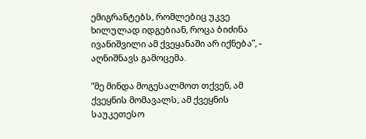ემიგრანტებს, რომლებიც უკვე ხილულად იდგებიან, როცა ბიძინა ივანიშვილი ამ ქვეყანაში არ იქნება”, - აღნიშნავს გამოცემა.

“მე მინდა მოგესალმოთ თქვენ, ამ ქვეყნის მომავალს, ამ ქვეყნის საუკეთესო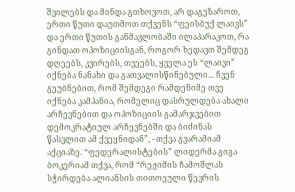შვილებს და მინდა გთხოვოთ, არ დაგეზაროთ, ერთი წუთი დაუთმოთ თქვენს “ფეისბუქ ლაივს” და ერთი წუთის განმავლობაში ილაპარაკოთ, რა გინდათ ოპოზიციისგან, როგორ ხედავთ შემდეგ დღეებს, კვირებს, თვეებს, ყველა ეს “ლაივი” იქნება ნანახი და გათვალისწინებული... ჩვენ გეუბნებით, რომ შემდეგი რამდენიმე თვე იქნება კამპანია, რომელიც დასრულდება ახალი არჩევნებით და ოპოზიციის გამარჯვებით დემოკრატიულ არჩევნებში და ბიძინას წასვლით ამ ქვეყნიდან”, - თქვა გვარამიამ აქციაზე. “ფედერალისტების” ლიდერმა გიგა ბოკერიამ თქვა, რომ “რეჟიმის ჩამოშლას სჭირდება ალიანსის თითოეული წევრის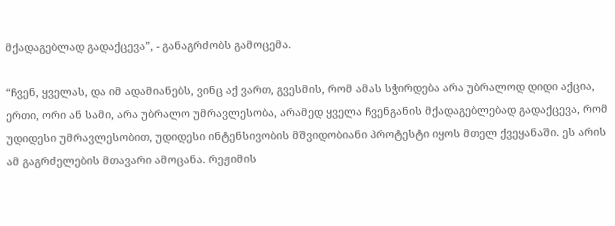მქადაგებლად გადაქცევა”, - განაგრძობს გამოცემა.

“ჩვენ, ყველას, და იმ ადამიანებს, ვინც აქ ვართ, გვესმის, რომ ამას სჭირდება არა უბრალოდ დიდი აქცია, ერთი, ორი ან სამი, არა უბრალო უმრავლესობა, არამედ ყველა ჩვენგანის მქადაგებლებად გადაქცევა, რომ უდიდესი უმრავლესობით, უდიდესი ინტენსივობის მშვიდობიანი პროტესტი იყოს მთელ ქვეყანაში. ეს არის ამ გაგრძელების მთავარი ამოცანა. რეჟიმის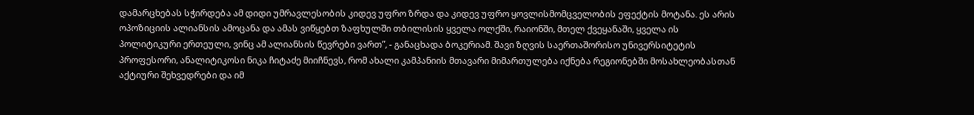დამარცხებას სჭირდება ამ დიდი უმრავლესობის კიდევ უფრო ზრდა და კიდევ უფრო ყოვლისმომცველობის ეფექტის მოტანა. ეს არის ოპოზიციის ალიანსის ამოცანა და ამას ვიწყებთ ზაფხულში თბილისის ყველა ოლქში, რაიონში, მთელ ქვეყანაში, ყველა ის პოლიტიკური ერთეული, ვინც ამ ალიანსის წევრები ვართ”, - განაცხადა ბოკერიამ. შავი ზღვის საერთაშორისო უნივერსიტეტის პროფესორი, ანალიტიკოსი ნიკა ჩიტაძე მიიჩნევს, რომ ახალი კამპანიის მთავარი მიმართულება იქნება რეგიონებში მოსახლეობასთან აქტიური შეხვედრები და იმ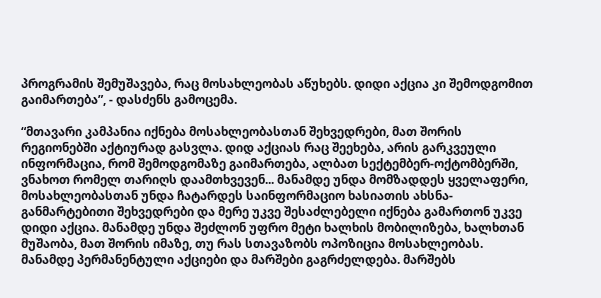პროგრამის შემუშავება, რაც მოსახლეობას აწუხებს. დიდი აქცია კი შემოდგომით გაიმართება”, - დასძენს გამოცემა.

“მთავარი კამპანია იქნება მოსახლეობასთან შეხვედრები, მათ შორის რეგიონებში აქტიურად გასვლა. დიდ აქციას რაც შეეხება, არის გარკვეული ინფორმაცია, რომ შემოდგომაზე გაიმართება, ალბათ სექტემბერ-ოქტომბერში, ვნახოთ რომელ თარიღს დაამთხვევენ... მანამდე უნდა მომზადდეს ყველაფერი, მოსახლეობასთან უნდა ჩატარდეს საინფორმაციო ხასიათის ახსნა-განმარტებითი შეხვედრები და მერე უკვე შესაძლებელი იქნება გამართონ უკვე დიდი აქცია. მანამდე უნდა შეძლონ უფრო მეტი ხალხის მობილიზება, ხალხთან მუშაობა, მათ შორის იმაზე, თუ რას სთავაზობს ოპოზიცია მოსახლეობას. მანამდე პერმანენტული აქციები და მარშები გაგრძელდება. მარშებს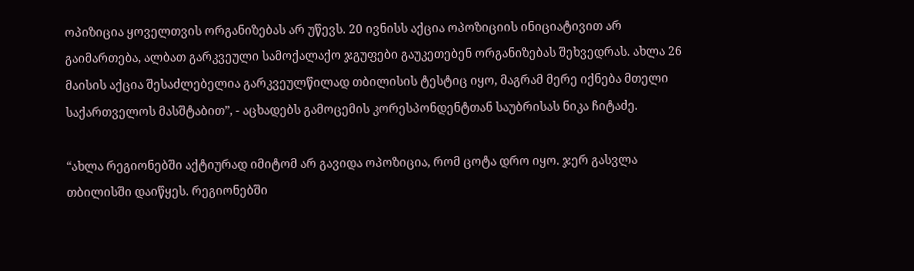ოპიზიცია ყოველთვის ორგანიზებას არ უწევს. 20 ივნისს აქცია ოპოზიციის ინიციატივით არ გაიმართება, ალბათ გარკვეული სამოქალაქო ჯგუფები გაუკეთებენ ორგანიზებას შეხვედრას. ახლა 26 მაისის აქცია შესაძლებელია გარკვეულწილად თბილისის ტესტიც იყო, მაგრამ მერე იქნება მთელი საქართველოს მასშტაბით”, - აცხადებს გამოცემის კორესპონდენტთან საუბრისას ნიკა ჩიტაძე.

“ახლა რეგიონებში აქტიურად იმიტომ არ გავიდა ოპოზიცია, რომ ცოტა დრო იყო. ჯერ გასვლა თბილისში დაიწყეს. რეგიონებში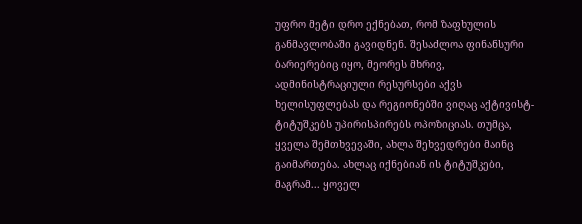უფრო მეტი დრო ექნებათ, რომ ზაფხულის განმავლობაში გავიდნენ. შესაძლოა ფინანსური ბარიერებიც იყო, მეორეს მხრივ, ადმინისტრაციული რესურსები აქვს ხელისუფლებას და რეგიონებში ვიღაც აქტივისტ-ტიტუშკებს უპირისპირებს ოპოზიციას. თუმცა, ყველა შემთხვევაში, ახლა შეხვედრები მაინც გაიმართება. ახლაც იქნებიან ის ტიტუშკები, მაგრამ... ყოველ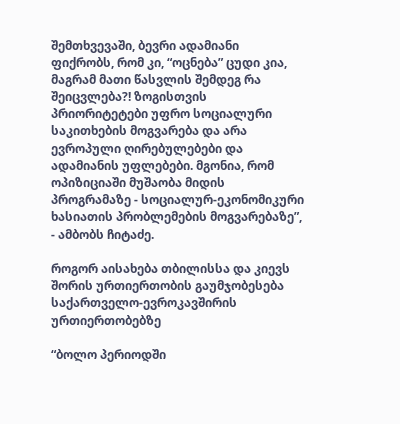შემთხვევაში, ბევრი ადამიანი ფიქრობს, რომ კი, “ოცნება” ცუდი კია, მაგრამ მათი წასვლის შემდეგ რა შეიცვლება?! ზოგისთვის პრიორიტეტები უფრო სოციალური საკითხების მოგვარება და არა ევროპული ღირებულებები და ადამიანის უფლებები. მგონია, რომ ოპიზიციაში მუშაობა მიდის პროგრამაზე - სოციალურ-ეკონომიკური ხასიათის პრობლემების მოგვარებაზე”, - ამბობს ჩიტაძე.

როგორ აისახება თბილისსა და კიევს შორის ურთიერთობის გაუმჯობესება საქართველო-ევროკავშირის ურთიერთობებზე

“ბოლო პერიოდში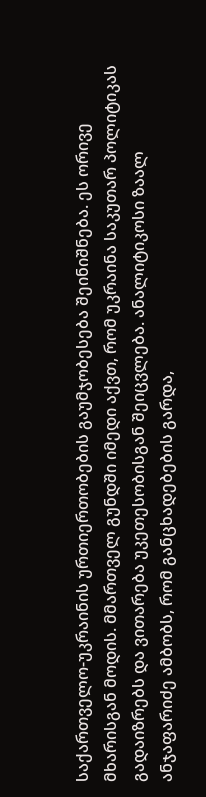საქართველო-უკრაინის ურთიერთობების გაუმჯობესება შეინიშნება. ეს ორივე მხარისგან მოდის. მმართველ გუნდში იმედი აქვთ, რომ უკრაინა საკუთარ პოლიტიკას გადაიზრებს და ვითარება უკეთესობისგან შეიცვლება. ანალიტიკოსი ზაალ ანჯაფარიძე ამბობს, რომ განცხადებების გარდა,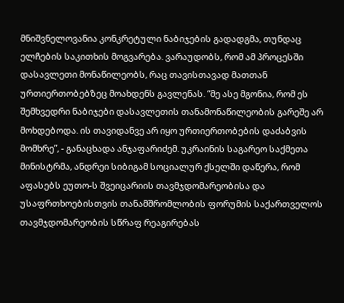მნიშვნელოვანია კონკრეტული ნაბიჯების გადადგმა, თუნდაც ელჩების საკითხის მოგვარება. ვარაუდობს, რომ ამ პროცესში დასავლეთი მონაწილეობს, რაც თავისთავად მათთან ურთიერთობებზეც მოახდენს გავლენას. “მე ასე მგონია, რომ ეს შემხვედრი ნაბიჯები დასავლეთის თანამონაწილეობის გარეშე არ მოხდებოდა. ის თავიდანვე არ იყო ურთიერთობების დაძაბვის მომხრე”, - განაცხადა ანჯაფარიძემ. უკრაინის საგარეო საქმეთა მინისტრმა, ანდრეი სიბიგამ სოციალურ ქსელში დაწერა, რომ აფასებს ეუთო-ს შვეიცარიის თავმჯდომარეობისა და უსაფრთხოებისთვის თანამშრომლობის ფორუმის საქართველოს თავმჯდომარეობის სწრაფ რეაგირებას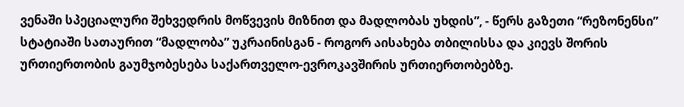ვენაში სპეციალური შეხვედრის მოწვევის მიზნით და მადლობას უხდის”, - წერს გაზეთი “რეზონენსი” სტატიაში სათაურით “მადლობა” უკრაინისგან - როგორ აისახება თბილისსა და კიევს შორის ურთიერთობის გაუმჯობესება საქართველო-ევროკავშირის ურთიერთობებზე.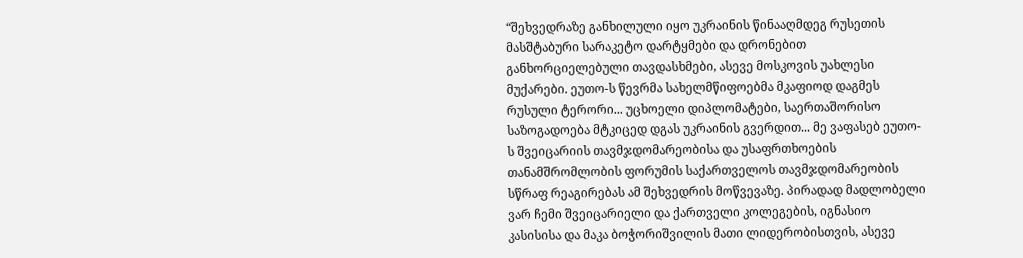“შეხვედრაზე განხილული იყო უკრაინის წინააღმდეგ რუსეთის მასშტაბური სარაკეტო დარტყმები და დრონებით განხორციელებული თავდასხმები, ასევე მოსკოვის უახლესი მუქარები. ეუთო-ს წევრმა სახელმწიფოებმა მკაფიოდ დაგმეს რუსული ტერორი... უცხოელი დიპლომატები, საერთაშორისო საზოგადოება მტკიცედ დგას უკრაინის გვერდით... მე ვაფასებ ეუთო-ს შვეიცარიის თავმჯდომარეობისა და უსაფრთხოების თანამშრომლობის ფორუმის საქართველოს თავმჯდომარეობის სწრაფ რეაგირებას ამ შეხვედრის მოწვევაზე. პირადად მადლობელი ვარ ჩემი შვეიცარიელი და ქართველი კოლეგების, იგნასიო კასისისა და მაკა ბოჭორიშვილის მათი ლიდერობისთვის, ასევე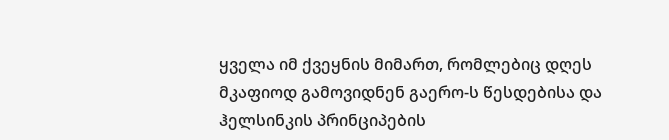ყველა იმ ქვეყნის მიმართ, რომლებიც დღეს მკაფიოდ გამოვიდნენ გაერო-ს წესდებისა და ჰელსინკის პრინციპების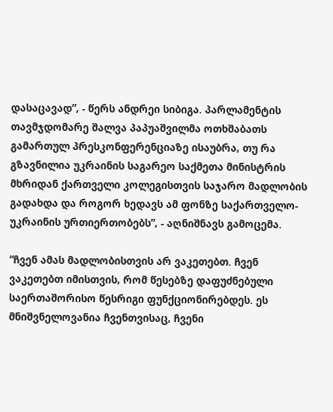დასაცავად”, - წერს ანდრეი სიბიგა. პარლამენტის თავმჯდომარე შალვა პაპუაშვილმა ოთხშაბათს გამართულ პრესკონფერენციაზე ისაუბრა, თუ რა გზავნილია უკრაინის საგარეო საქმეთა მინისტრის მხრიდან ქართველი კოლეგისთვის საჯარო მადლობის გადახდა და როგორ ხედავს ამ ფონზე საქართველო-უკრაინის ურთიერთობებს”, - აღნიშნავს გამოცემა.

“ჩვენ ამას მადლობისთვის არ ვაკეთებთ. ჩვენ ვაკეთებთ იმისთვის, რომ წესებზე დაფუძნებული საერთაშორისო წესრიგი ფუნქციონირებდეს. ეს მნიშვნელოვანია ჩვენთვისაც, ჩვენი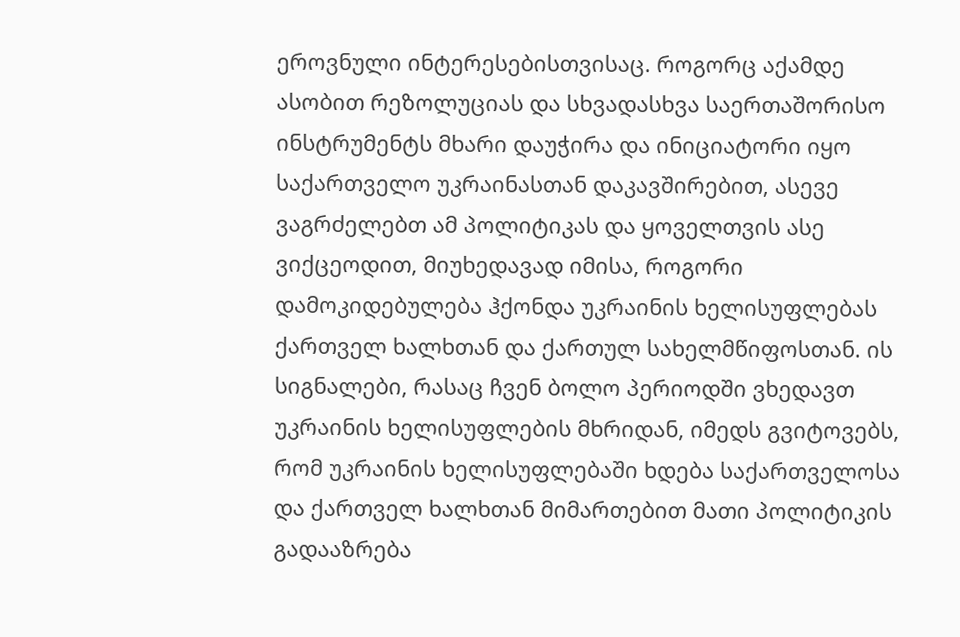ეროვნული ინტერესებისთვისაც. როგორც აქამდე ასობით რეზოლუციას და სხვადასხვა საერთაშორისო ინსტრუმენტს მხარი დაუჭირა და ინიციატორი იყო საქართველო უკრაინასთან დაკავშირებით, ასევე ვაგრძელებთ ამ პოლიტიკას და ყოველთვის ასე ვიქცეოდით, მიუხედავად იმისა, როგორი დამოკიდებულება ჰქონდა უკრაინის ხელისუფლებას ქართველ ხალხთან და ქართულ სახელმწიფოსთან. ის სიგნალები, რასაც ჩვენ ბოლო პერიოდში ვხედავთ უკრაინის ხელისუფლების მხრიდან, იმედს გვიტოვებს, რომ უკრაინის ხელისუფლებაში ხდება საქართველოსა და ქართველ ხალხთან მიმართებით მათი პოლიტიკის გადააზრება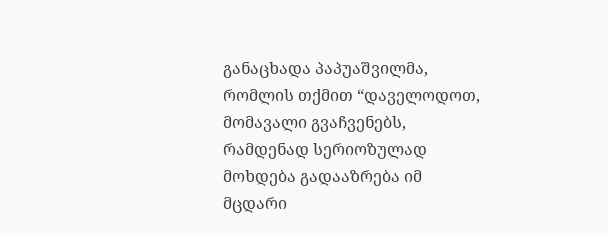განაცხადა პაპუაშვილმა, რომლის თქმით “დაველოდოთ, მომავალი გვაჩვენებს, რამდენად სერიოზულად მოხდება გადააზრება იმ მცდარი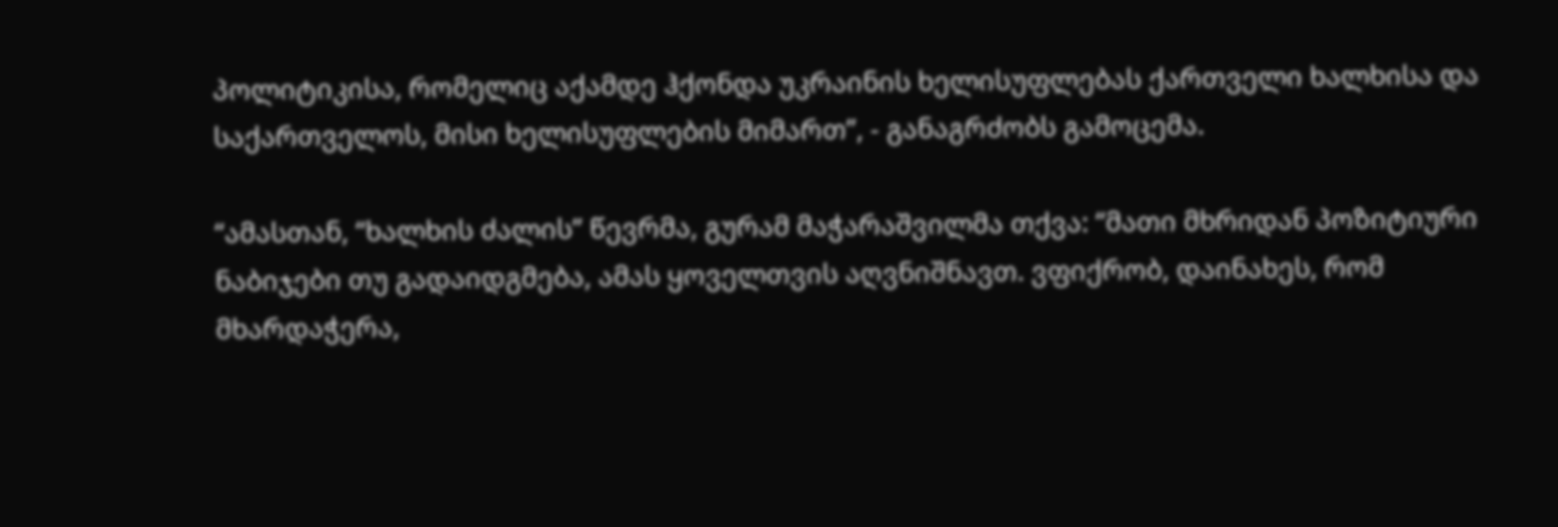პოლიტიკისა, რომელიც აქამდე ჰქონდა უკრაინის ხელისუფლებას ქართველი ხალხისა და საქართველოს, მისი ხელისუფლების მიმართ”, - განაგრძობს გამოცემა.

“ამასთან, “ხალხის ძალის” წევრმა, გურამ მაჭარაშვილმა თქვა: “მათი მხრიდან პოზიტიური ნაბიჯები თუ გადაიდგმება, ამას ყოველთვის აღვნიშნავთ. ვფიქრობ, დაინახეს, რომ მხარდაჭერა,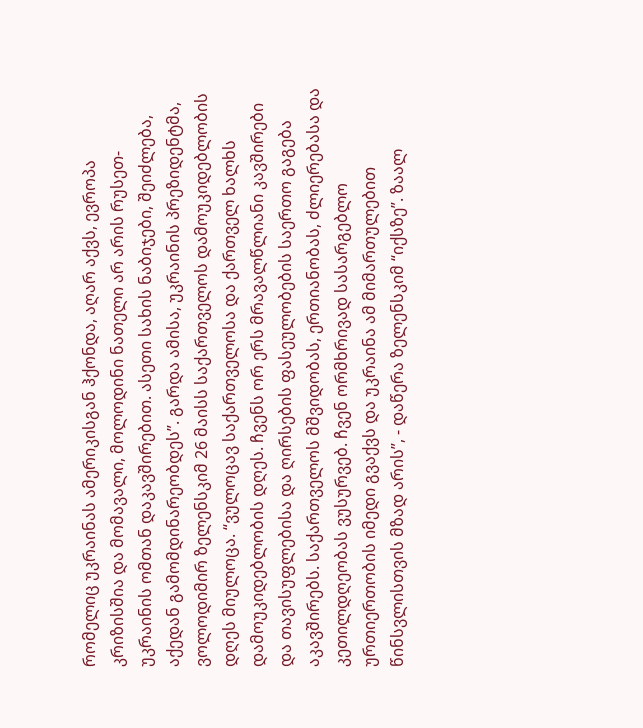რომელიც უკრაინას ამერიკისგან ჰქონდა, აღარ აქვს, ევროპა კრიზისშია და მომავალი, მოლოდინი ნათელი არ არის რუსეთ-უკრაინის ომთან დაკავშირებით. ასეთი სახის ნაბიჯები, შეიძლება, აქედან გამომდინარეობდეს”. გარდა ამისა, უკრაინის პრეზიდენტმა, ვოლოდიმირ ზელენსკიმ 26 მაისს საქართველოს დამოუკიდებლობის დღეს მიულოცა. “ვულოცავ საქართველოსა და ქართველ ხალხს დამოუკიდებლობის დღეს. ჩვენს ორ ერს მრავალწლიანი კავშირები და თავისუფლებისა და ღირსების ფასეულობების საერთო გაგება აკავშირებს. საქართველოს მშვიდობას, ერთიანობას, ძლიერებასა და კეთილდღეობას ვუსურვებ. ჩვენ ორმხრივად სასარგებლო ურთიერთობის იმედი გვაქვს და უკრაინა ამ მიმართულებით წინსვლისთვის მზად არის”, - დაწერა ზელენსკიმ “იქსზე”. ზაალ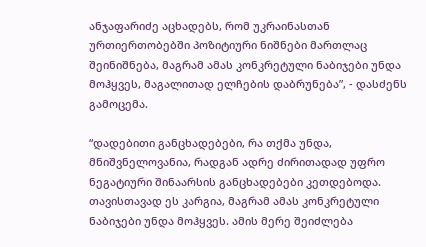ანჯაფარიძე აცხადებს, რომ უკრაინასთან ურთიერთობებში პოზიტიური ნიშნები მართლაც შეინიშნება, მაგრამ ამას კონკრეტული ნაბიჯები უნდა მოჰყვეს, მაგალითად ელჩების დაბრუნება”, - დასძენს გამოცემა.

“დადებითი განცხადებები, რა თქმა უნდა, მნიშვნელოვანია, რადგან ადრე ძირითადად უფრო ნეგატიური შინაარსის განცხადებები კეთდებოდა. თავისთავად ეს კარგია, მაგრამ ამას კონკრეტული ნაბიჯები უნდა მოჰყვეს. ამის მერე შეიძლება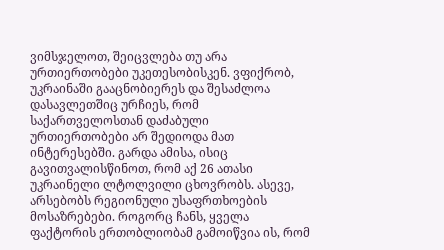ვიმსჯელოთ, შეიცვლება თუ არა ურთიერთობები უკეთესობისკენ. ვფიქრობ, უკრაინაში გააცნობიერეს და შესაძლოა დასავლეთშიც ურჩიეს, რომ საქართველოსთან დაძაბული ურთიერთობები არ შედიოდა მათ ინტერესებში. გარდა ამისა, ისიც გავითვალისწინოთ, რომ აქ 26 ათასი უკრაინელი ლტოლვილი ცხოვრობს. ასევე, არსებობს რეგიონული უსაფრთხოების მოსაზრებები. როგორც ჩანს, ყველა ფაქტორის ერთობლიობამ გამოიწვია ის, რომ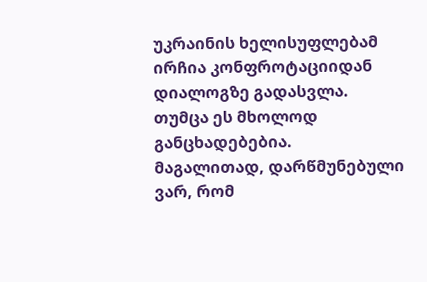უკრაინის ხელისუფლებამ ირჩია კონფროტაციიდან დიალოგზე გადასვლა. თუმცა ეს მხოლოდ განცხადებებია. მაგალითად, დარწმუნებული ვარ, რომ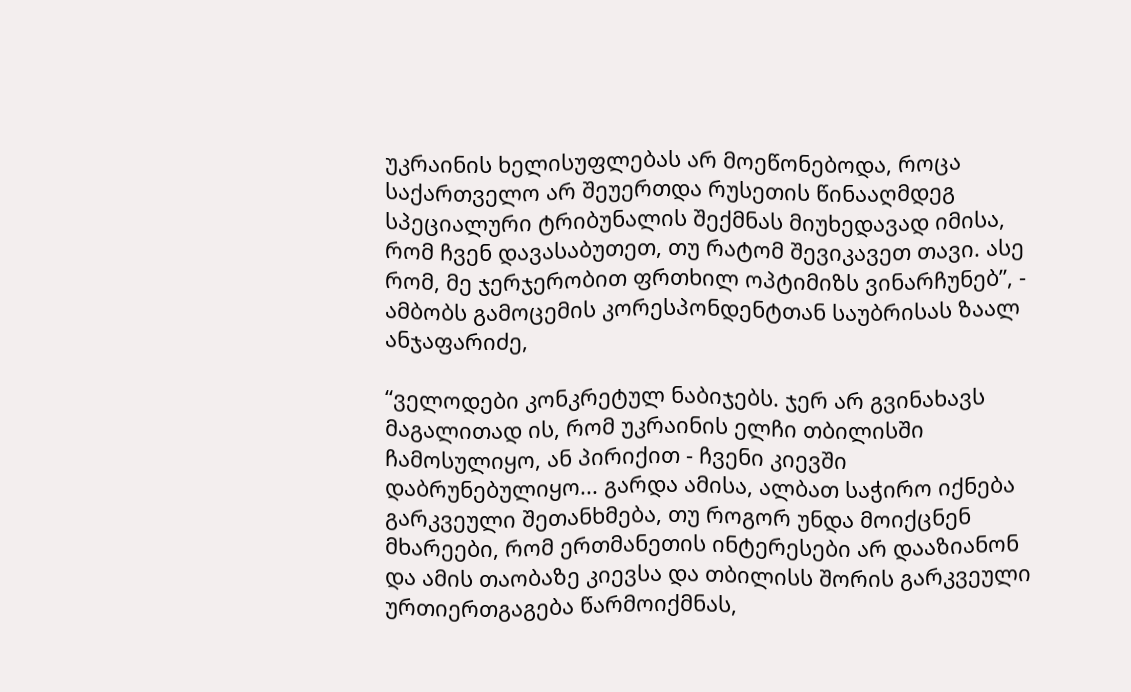უკრაინის ხელისუფლებას არ მოეწონებოდა, როცა საქართველო არ შეუერთდა რუსეთის წინააღმდეგ სპეციალური ტრიბუნალის შექმნას მიუხედავად იმისა, რომ ჩვენ დავასაბუთეთ, თუ რატომ შევიკავეთ თავი. ასე რომ, მე ჯერჯერობით ფრთხილ ოპტიმიზს ვინარჩუნებ”, - ამბობს გამოცემის კორესპონდენტთან საუბრისას ზაალ ანჯაფარიძე,

“ველოდები კონკრეტულ ნაბიჯებს. ჯერ არ გვინახავს მაგალითად ის, რომ უკრაინის ელჩი თბილისში ჩამოსულიყო, ან პირიქით - ჩვენი კიევში დაბრუნებულიყო... გარდა ამისა, ალბათ საჭირო იქნება გარკვეული შეთანხმება, თუ როგორ უნდა მოიქცნენ მხარეები, რომ ერთმანეთის ინტერესები არ დააზიანონ და ამის თაობაზე კიევსა და თბილისს შორის გარკვეული ურთიერთგაგება წარმოიქმნას,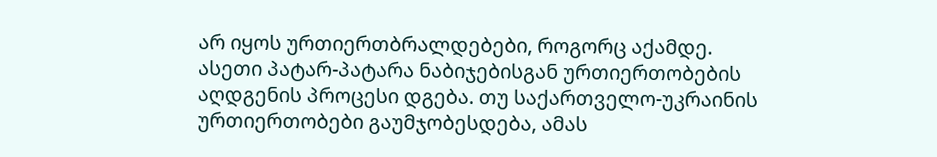არ იყოს ურთიერთბრალდებები, როგორც აქამდე. ასეთი პატარ-პატარა ნაბიჯებისგან ურთიერთობების აღდგენის პროცესი დგება. თუ საქართველო-უკრაინის ურთიერთობები გაუმჯობესდება, ამას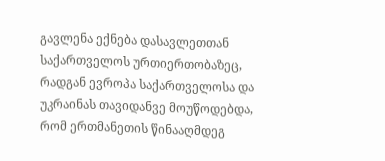გავლენა ექნება დასავლეთთან საქართველოს ურთიერთობაზეც, რადგან ევროპა საქართველოსა და უკრაინას თავიდანვე მოუწოდებდა, რომ ერთმანეთის წინააღმდეგ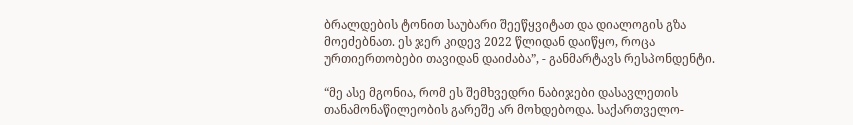ბრალდების ტონით საუბარი შეეწყვიტათ და დიალოგის გზა მოეძებნათ. ეს ჯერ კიდევ 2022 წლიდან დაიწყო, როცა ურთიერთობები თავიდან დაიძაბა”, - განმარტავს რესპონდენტი.

“მე ასე მგონია, რომ ეს შემხვედრი ნაბიჯები დასავლეთის თანამონაწილეობის გარეშე არ მოხდებოდა. საქართველო-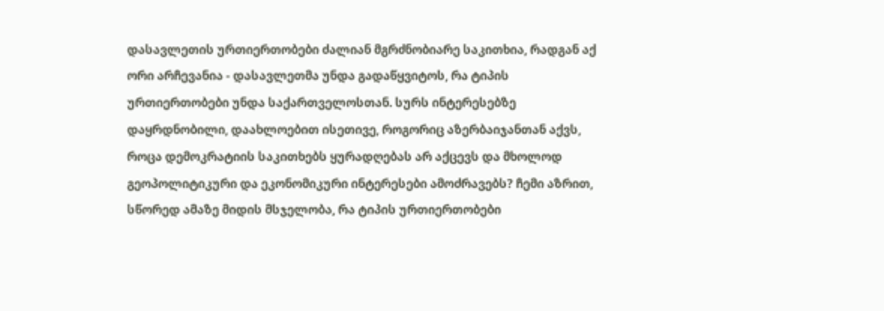დასავლეთის ურთიერთობები ძალიან მგრძნობიარე საკითხია, რადგან აქ ორი არჩევანია - დასავლეთმა უნდა გადაწყვიტოს, რა ტიპის ურთიერთობები უნდა საქართველოსთან. სურს ინტერესებზე დაყრდნობილი, დაახლოებით ისეთივე, როგორიც აზერბაიჯანთან აქვს, როცა დემოკრატიის საკითხებს ყურადღებას არ აქცევს და მხოლოდ გეოპოლიტიკური და ეკონომიკური ინტერესები ამოძრავებს? ჩემი აზრით, სწორედ ამაზე მიდის მსჯელობა, რა ტიპის ურთიერთობები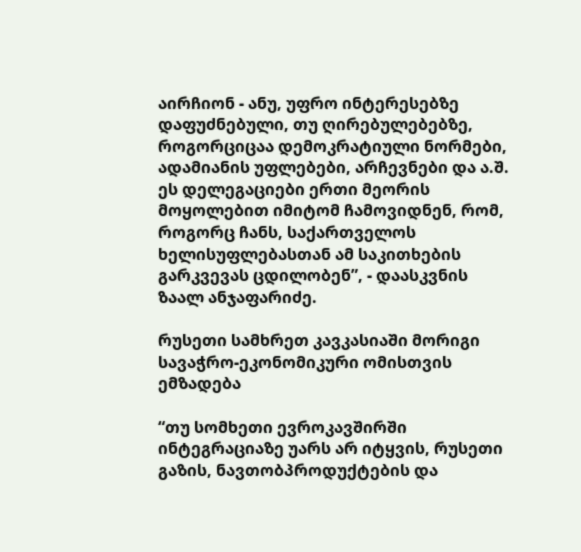აირჩიონ - ანუ, უფრო ინტერესებზე დაფუძნებული, თუ ღირებულებებზე, როგორციცაა დემოკრატიული ნორმები, ადამიანის უფლებები, არჩევნები და ა.შ. ეს დელეგაციები ერთი მეორის მოყოლებით იმიტომ ჩამოვიდნენ, რომ, როგორც ჩანს, საქართველოს ხელისუფლებასთან ამ საკითხების გარკვევას ცდილობენ”, - დაასკვნის ზაალ ანჯაფარიძე.

რუსეთი სამხრეთ კავკასიაში მორიგი სავაჭრო-ეკონომიკური ომისთვის ემზადება

“თუ სომხეთი ევროკავშირში ინტეგრაციაზე უარს არ იტყვის, რუსეთი გაზის, ნავთობპროდუქტების და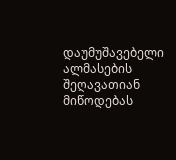დაუმუშავებელი ალმასების შეღავათიან მიწოდებას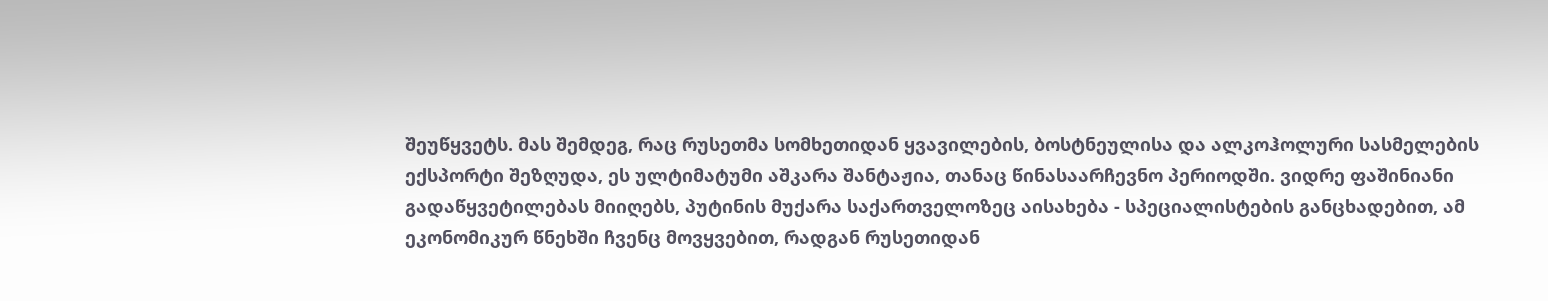შეუწყვეტს. მას შემდეგ, რაც რუსეთმა სომხეთიდან ყვავილების, ბოსტნეულისა და ალკოჰოლური სასმელების ექსპორტი შეზღუდა, ეს ულტიმატუმი აშკარა შანტაჟია, თანაც წინასაარჩევნო პერიოდში. ვიდრე ფაშინიანი გადაწყვეტილებას მიიღებს, პუტინის მუქარა საქართველოზეც აისახება - სპეციალისტების განცხადებით, ამ ეკონომიკურ წნეხში ჩვენც მოვყვებით, რადგან რუსეთიდან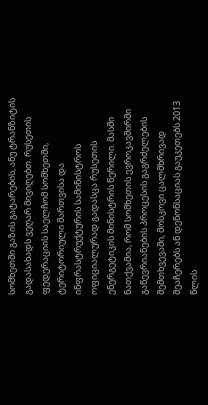სომხეთში გაზის გატარების, ანუ ტრანზიტის გადასახადს ვეღარ მივიღებთ. რუსეთის ფედერაციის საელჩომ სომხეთში, ტერიტორიული მართვისა და ინფრასტრუქტურის სამინისტროს ოფიციალურად გადასცა რუსეთის ენერგეტიკის მინისტრის წერილი. მასში ნათქვამია, რომ სომხეთის ევროკავშირში გაწევრიანების პროცესის გაგრძელების შემთხვევაში, მოსკოვი ცალმხრივად შეაჩერებს ან დენონსაციას გაუკეთებს 2013 წლის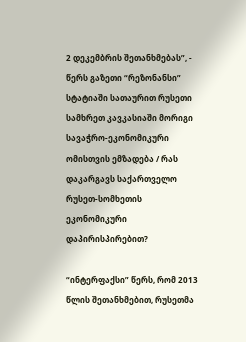2 დეკემბრის შეთანხმებას”, - წერს გაზეთი “რეზონანსი” სტატიაში სათაურით რუსეთი სამხრეთ კავკასიაში მორიგი სავაჭრო-ეკონომიკური ომისთვის ემზადება / რას დაკარგავს საქართველო რუსეთ-სომხეთის ეკონომიკური დაპირისპირებით?

“ინტერფაქსი” წერს, რომ 2013 წლის შეთანხმებით, რუსეთმა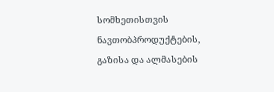სომხეთისთვის ნავთობპროდუქტების, გაზისა და ალმასების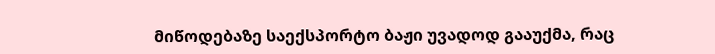მიწოდებაზე საექსპორტო ბაჟი უვადოდ გააუქმა, რაც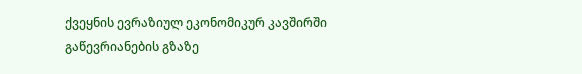ქვეყნის ევრაზიულ ეკონომიკურ კავშირში გაწევრიანების გზაზე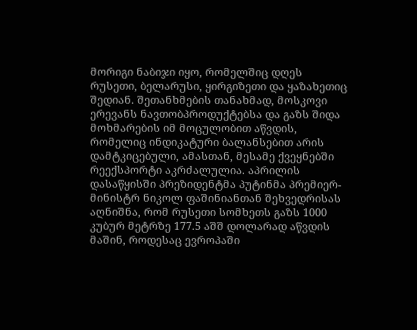მორიგი ნაბიჯი იყო, რომელშიც დღეს რუსეთი, ბელარუსი, ყირგიზეთი და ყაზახეთიც შედიან. შეთანხმების თანახმად, მოსკოვი ერევანს ნავთობპროდუქტებსა და გაზს შიდა მოხმარების იმ მოცულობით აწვდის, რომელიც ინდიკატური ბალანსებით არის დამტკიცებული, ამასთან, მესამე ქვეყნებში რეექსპორტი აკრძალულია. აპრილის დასაწყისში პრეზიდენტმა პუტინმა პრემიერ-მინისტრ ნიკოლ ფაშინიანთან შეხვედრისას აღნიშნა, რომ რუსეთი სომხეთს გაზს 1000 კუბურ მეტრზე 177.5 აშშ დოლარად აწვდის მაშინ, როდესაც ევროპაში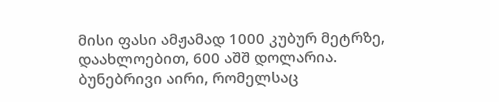მისი ფასი ამჟამად 1000 კუბურ მეტრზე, დაახლოებით, 600 აშშ დოლარია. ბუნებრივი აირი, რომელსაც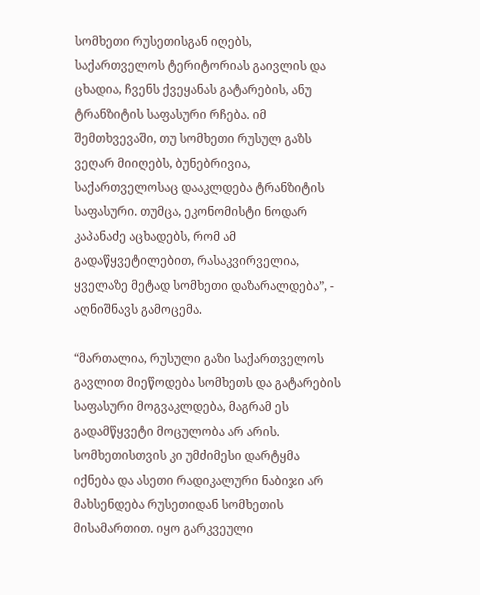სომხეთი რუსეთისგან იღებს, საქართველოს ტერიტორიას გაივლის და ცხადია, ჩვენს ქვეყანას გატარების, ანუ ტრანზიტის საფასური რჩება. იმ შემთხვევაში, თუ სომხეთი რუსულ გაზს ვეღარ მიიღებს, ბუნებრივია, საქართველოსაც დააკლდება ტრანზიტის საფასური. თუმცა, ეკონომისტი ნოდარ კაპანაძე აცხადებს, რომ ამ გადაწყვეტილებით, რასაკვირველია, ყველაზე მეტად სომხეთი დაზარალდება”, - აღნიშნავს გამოცემა.

“მართალია, რუსული გაზი საქართველოს გავლით მიეწოდება სომხეთს და გატარების საფასური მოგვაკლდება, მაგრამ ეს გადამწყვეტი მოცულობა არ არის. სომხეთისთვის კი უმძიმესი დარტყმა იქნება და ასეთი რადიკალური ნაბიჯი არ მახსენდება რუსეთიდან სომხეთის მისამართით. იყო გარკვეული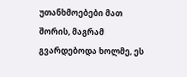უთანხმოებები მათ შორის, მაგრამ გვარდებოდა ხოლმე, ეს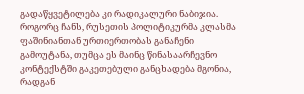გადაწყვეტილება კი რადიკალური ნაბიჯია. როგორც ჩანს, რუსეთის პოლიტიკურმა კლასმა ფაშინიანთან ურთიერთობას განაჩენი გამოუტანა, თუმცა ეს მაინც წინასაარჩევნო კონტექსტში გაკეთებული განცხადება მგონია, რადგან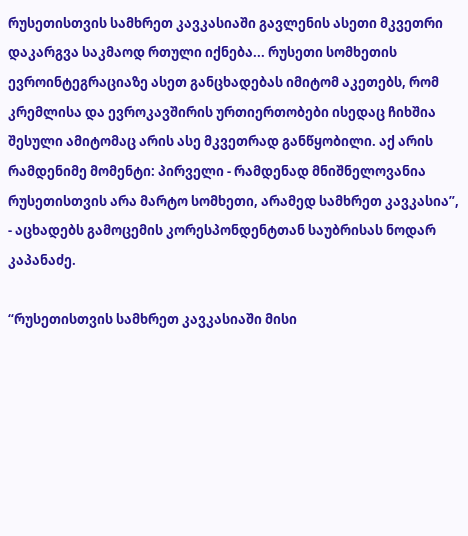რუსეთისთვის სამხრეთ კავკასიაში გავლენის ასეთი მკვეთრი დაკარგვა საკმაოდ რთული იქნება... რუსეთი სომხეთის ევროინტეგრაციაზე ასეთ განცხადებას იმიტომ აკეთებს, რომ კრემლისა და ევროკავშირის ურთიერთობები ისედაც ჩიხშია შესული ამიტომაც არის ასე მკვეთრად განწყობილი. აქ არის რამდენიმე მომენტი: პირველი - რამდენად მნიშნელოვანია რუსეთისთვის არა მარტო სომხეთი, არამედ სამხრეთ კავკასია”, - აცხადებს გამოცემის კორესპონდენტთან საუბრისას ნოდარ კაპანაძე.

“რუსეთისთვის სამხრეთ კავკასიაში მისი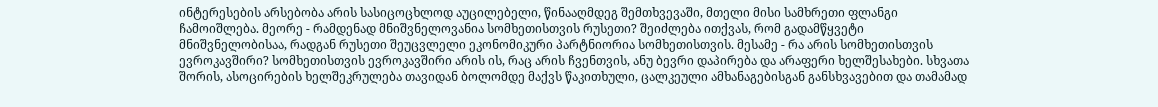ინტერესების არსებობა არის სასიცოცხლოდ აუცილებელი, წინააღმდეგ შემთხვევაში, მთელი მისი სამხრეთი ფლანგი ჩამოიშლება. მეორე - რამდენად მნიშვნელოვანია სომხეთისთვის რუსეთი? შეიძლება ითქვას, რომ გადამწყვეტი მნიშვნელობისაა, რადგან რუსეთი შეუცვლელი ეკონომიკური პარტნიორია სომხეთისთვის. მესამე - რა არის სომხეთისთვის ევროკავშირი? სომხეთისთვის ევროკავშირი არის ის, რაც არის ჩვენთვის, ანუ ბევრი დაპირება და არაფერი ხელშესახები. სხვათა შორის, ასოცირების ხელშეკრულება თავიდან ბოლომდე მაქვს წაკითხული, ცალკეული ამხანაგებისგან განსხვავებით და თამამად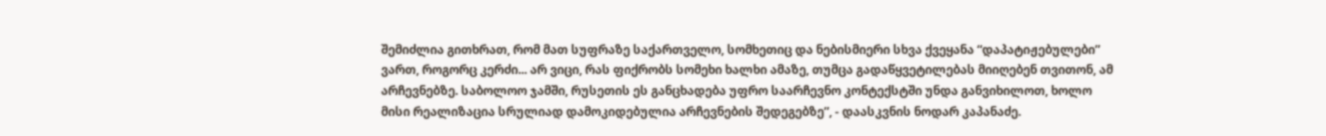შემიძლია გითხრათ, რომ მათ სუფრაზე საქართველო, სომხეთიც და ნებისმიერი სხვა ქვეყანა “დაპატიჟებულები” ვართ, როგორც კერძი... არ ვიცი, რას ფიქრობს სომეხი ხალხი ამაზე, თუმცა გადაწყვეტილებას მიიღებენ თვითონ, ამ არჩევნებზე. საბოლოო ჯამში, რუსეთის ეს განცხადება უფრო საარჩევნო კონტექსტში უნდა განვიხილოთ, ხოლო მისი რეალიზაცია სრულიად დამოკიდებულია არჩევნების შედეგებზე”, - დაასკვნის ნოდარ კაპანაძე.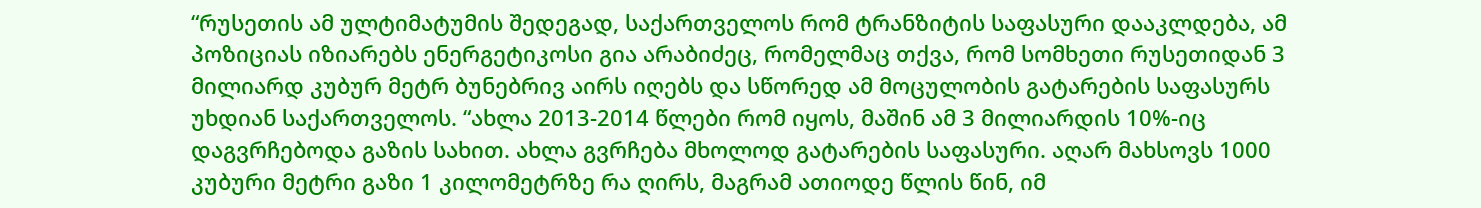“რუსეთის ამ ულტიმატუმის შედეგად, საქართველოს რომ ტრანზიტის საფასური დააკლდება, ამ პოზიციას იზიარებს ენერგეტიკოსი გია არაბიძეც, რომელმაც თქვა, რომ სომხეთი რუსეთიდან 3 მილიარდ კუბურ მეტრ ბუნებრივ აირს იღებს და სწორედ ამ მოცულობის გატარების საფასურს უხდიან საქართველოს. “ახლა 2013-2014 წლები რომ იყოს, მაშინ ამ 3 მილიარდის 10%-იც დაგვრჩებოდა გაზის სახით. ახლა გვრჩება მხოლოდ გატარების საფასური. აღარ მახსოვს 1000 კუბური მეტრი გაზი 1 კილომეტრზე რა ღირს, მაგრამ ათიოდე წლის წინ, იმ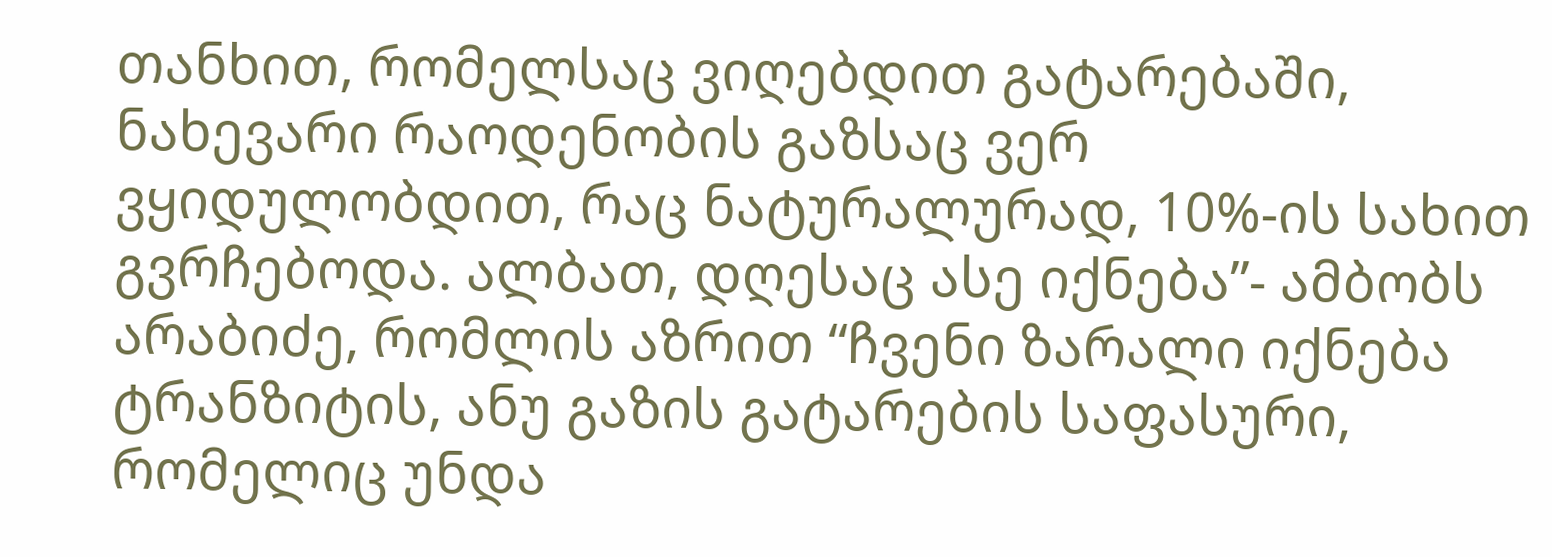თანხით, რომელსაც ვიღებდით გატარებაში, ნახევარი რაოდენობის გაზსაც ვერ ვყიდულობდით, რაც ნატურალურად, 10%-ის სახით გვრჩებოდა. ალბათ, დღესაც ასე იქნება”- ამბობს არაბიძე, რომლის აზრით “ჩვენი ზარალი იქნება ტრანზიტის, ანუ გაზის გატარების საფასური, რომელიც უნდა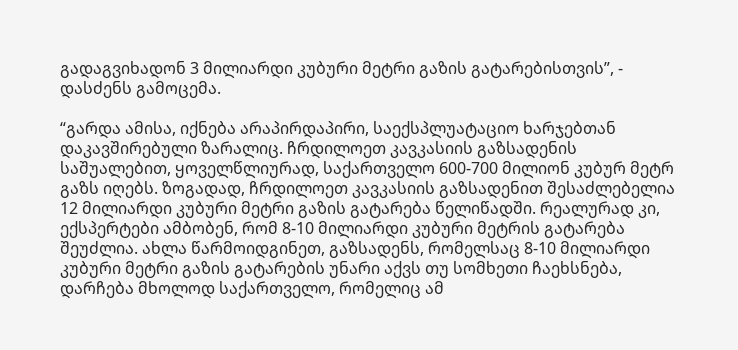გადაგვიხადონ 3 მილიარდი კუბური მეტრი გაზის გატარებისთვის”, - დასძენს გამოცემა.

“გარდა ამისა, იქნება არაპირდაპირი, საექსპლუატაციო ხარჯებთან დაკავშირებული ზარალიც. ჩრდილოეთ კავკასიის გაზსადენის საშუალებით, ყოველწლიურად, საქართველო 600-700 მილიონ კუბურ მეტრ გაზს იღებს. ზოგადად, ჩრდილოეთ კავკასიის გაზსადენით შესაძლებელია 12 მილიარდი კუბური მეტრი გაზის გატარება წელიწადში. რეალურად კი, ექსპერტები ამბობენ, რომ 8-10 მილიარდი კუბური მეტრის გატარება შეუძლია. ახლა წარმოიდგინეთ, გაზსადენს, რომელსაც 8-10 მილიარდი კუბური მეტრი გაზის გატარების უნარი აქვს თუ სომხეთი ჩაეხსნება, დარჩება მხოლოდ საქართველო, რომელიც ამ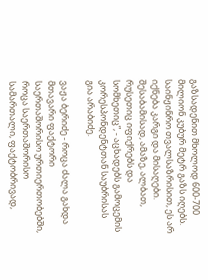გაზსადენით მხოლოდ 600-700 მილიონ კუბურ მეტრ გაზს იღებს. საინჟინრო თვალსაზრისით, ეს არ იქნება კარგი და მისაღები. შესაბამისად, ამაზე, ალბათ, რუსეთიც იფიქრებს და სომხეთიც”, - აცხადებს გამოცემის კორესპონდენტთან საუბრისას გია არაბიძე.

ვაჟა ბერიძე - როცა ძალა გახდა მთავარი ფაქტორი საერთაშორისო ურთიერთობებში, როცა საერთაშორისო სამართალი, ფაქტობრივად,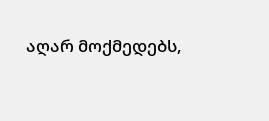აღარ მოქმედებს,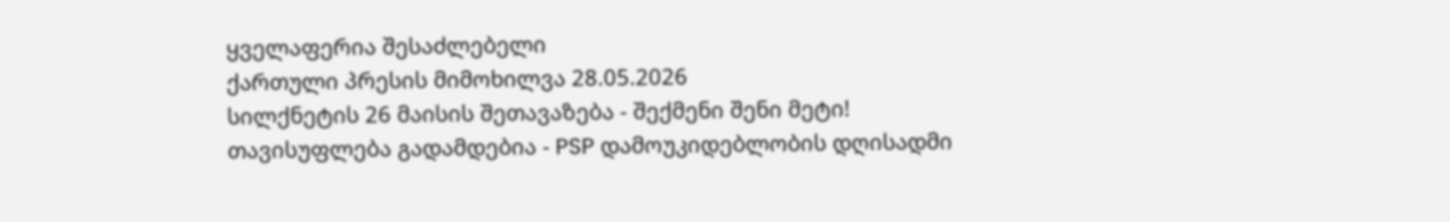ყველაფერია შესაძლებელი
ქართული პრესის მიმოხილვა 28.05.2026
სილქნეტის 26 მაისის შეთავაზება - შექმენი შენი მეტი!
თავისუფლება გადამდებია - PSP დამოუკიდებლობის დღისადმი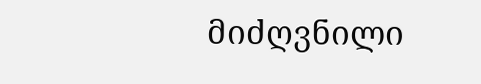მიძღვნილი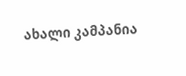ახალი კამპანია